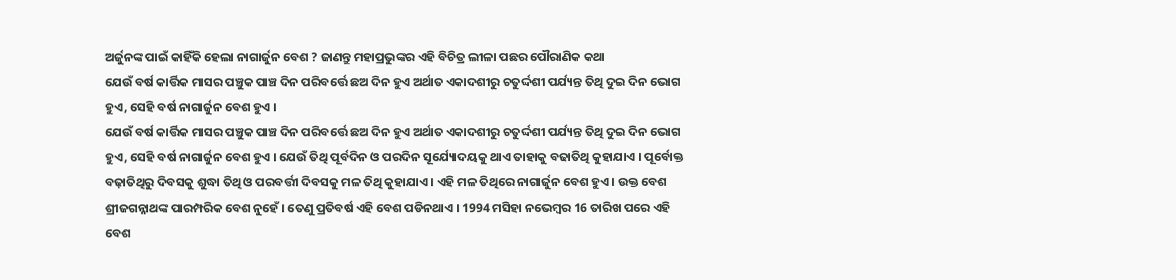ଅର୍ଜୁନଙ୍କ ପାଇଁ କାହିଁକି ହେଲା ନାଗାର୍ଜୁନ ବେଶ ? ଜାଣନ୍ତୁ ମହାପ୍ରଭୁଙ୍କର ଏହି ବିଚିତ୍ର ଲୀଳା ପଛର ପୌରାଣିକ କଥା
ଯେଉଁ ବର୍ଷ କାର୍ତ୍ତିକ ମାସର ପଞ୍ଚୁକ ପାଞ୍ଚ ଦିନ ପରିବର୍ତ୍ତେ ଛଅ ଦିନ ହୁଏ ଅର୍ଥାତ ଏକାଦଶୀରୁ ଚତୁର୍ଦ୍ଦଶୀ ପର୍ଯ୍ୟନ୍ତ ତିଥି ଦୁଇ ଦିନ ଭୋଗ ହୁଏ, ସେହି ବର୍ଷ ନାଗାର୍ଜୁନ ବେଶ ହୁଏ ।
ଯେଉଁ ବର୍ଷ କାର୍ତ୍ତିକ ମାସର ପଞ୍ଚୁକ ପାଞ୍ଚ ଦିନ ପରିବର୍ତ୍ତେ ଛଅ ଦିନ ହୁଏ ଅର୍ଥାତ ଏକାଦଶୀରୁ ଚତୁର୍ଦ୍ଦଶୀ ପର୍ଯ୍ୟନ୍ତ ତିଥି ଦୁଇ ଦିନ ଭୋଗ ହୁଏ, ସେହି ବର୍ଷ ନାଗାର୍ଜୁନ ବେଶ ହୁଏ । ଯେଉଁ ତିଥି ପୂର୍ବଦିନ ଓ ପରଦିନ ସୂର୍ଯ୍ୟୋଦୟକୁ ଥାଏ ତାହାକୁ ବଢାତିଥି କୁହାଯାଏ । ପୂର୍ବୋକ୍ତ ବଢ଼ାତିଥିରୁ ଦିବସକୁ ଶୁଦ୍ଧା ତିଥି ଓ ପରବର୍ତ୍ତୀ ଦିବସକୁ ମଳ ତିଥି କୁହାଯାଏ । ଏହି ମଳ ତିଥିରେ ନାଗାର୍ଜୁନ ବେଶ ହୁଏ । ଉକ୍ତ ବେଶ ଶ୍ରୀଜଗନ୍ନାଥଙ୍କ ପାରମ୍ପରିକ ବେଶ ନୁହେଁ । ତେଣୁ ପ୍ରତିବର୍ଷ ଏହି ବେଶ ପଡିନଥାଏ । 1994 ମସିହା ନଭେମ୍ବର 16 ତାରିଖ ପରେ ଏହି ବେଶ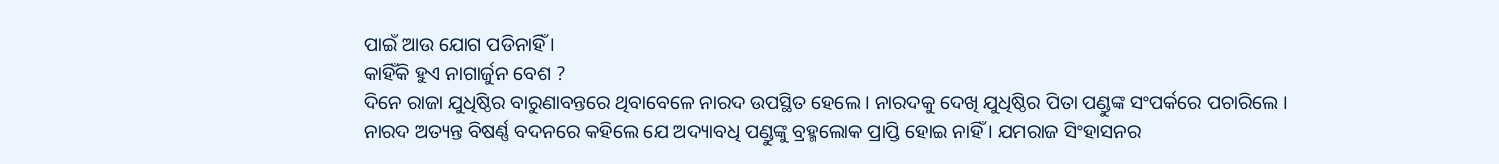ପାଇଁ ଆଉ ଯୋଗ ପଡିନାହିଁ ।
କାହିଁକି ହୁଏ ନାଗାର୍ଜୁନ ବେଶ ?
ଦିନେ ରାଜା ଯୁଧିଷ୍ଠିର ବାରୁଣାବନ୍ତରେ ଥିବାବେଳେ ନାରଦ ଉପସ୍ଥିତ ହେଲେ । ନାରଦକୁ ଦେଖି ଯୁଧିଷ୍ଠିର ପିତା ପଣ୍ଡୁଙ୍କ ସଂପର୍କରେ ପଚାରିଲେ । ନାରଦ ଅତ୍ୟନ୍ତ ବିଷର୍ଣ୍ଣ ବଦନରେ କହିଲେ ଯେ ଅଦ୍ୟାବଧି ପଣ୍ଡୁଙ୍କୁ ବ୍ରହ୍ମଲୋକ ପ୍ରାପ୍ତି ହୋଇ ନାହିଁ । ଯମରାଜ ସିଂହାସନର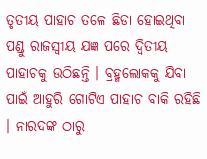ତୃତୀୟ ପାହାଚ ତଳେ ଛିଡା ହୋଇଥିବା ପଣ୍ଡୁ ରାଜସ୍ୱୀୟ ଯଜ୍ଞ ପରେ ଦ୍ୱିତୀୟ ପାହାଚକୁ ଉଠିଛନ୍ତି । ବ୍ରହ୍ମଲୋକକୁ ଯିବା ପାଇଁ ଆହୁରି ଗୋଟିଏ ପାହାଚ ବାକି ରହିଛି । ନାରଦଙ୍କ ଠାରୁ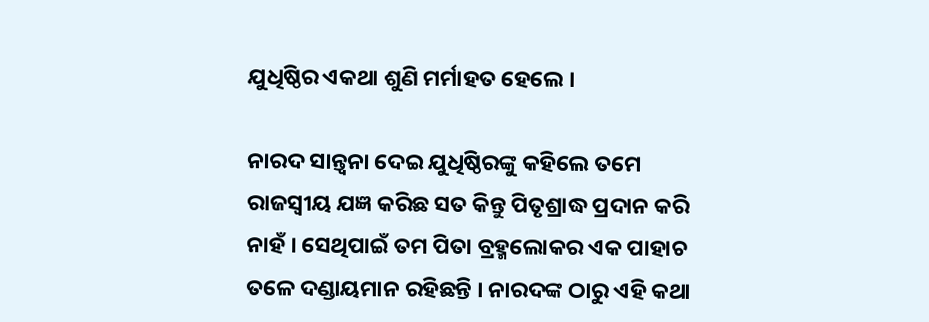ଯୁଧିଷ୍ଠିର ଏକଥା ଶୁଣି ମର୍ମାହତ ହେଲେ ।

ନାରଦ ସାନ୍ତ୍ୱନା ଦେଇ ଯୁଧିଷ୍ଠିରଙ୍କୁ କହିଲେ ତମେ ରାଜସ୍ୱୀୟ ଯଜ୍ଞ କରିଛ ସତ କିନ୍ତୁ ପିତୃଶ୍ରାଦ୍ଧ ପ୍ରଦାନ କରି ନାହଁ । ସେଥିପାଇଁ ତମ ପିତା ବ୍ରହ୍ମଲୋକର ଏକ ପାହାଚ ତଳେ ଦଣ୍ଡାୟମାନ ରହିଛନ୍ତି । ନାରଦଙ୍କ ଠାରୁ ଏହି କଥା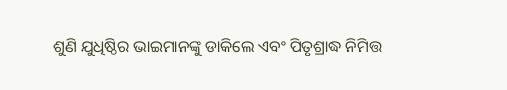ଶୁଣି ଯୁଧିଷ୍ଠିର ଭାଇମାନଙ୍କୁ ଡାକିଲେ ଏବଂ ପିତୃଶ୍ରାଦ୍ଧ ନିମିତ୍ତ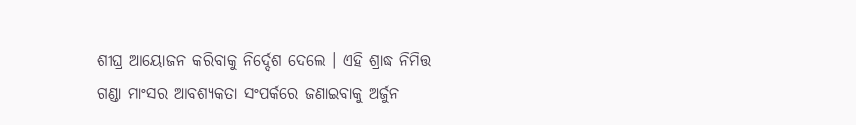ଶୀଘ୍ର ଆୟୋଜନ କରିବାକୁ ନିର୍ଦ୍ଦେଶ ଦେଲେ । ଏହି ଶ୍ରାଦ୍ଧ ନିମିତ୍ତ ଗଣ୍ଡା ମାଂସର ଆବଶ୍ୟକତା ସଂପର୍କରେ ଜଣାଇବାକୁ ଅର୍ଜୁନ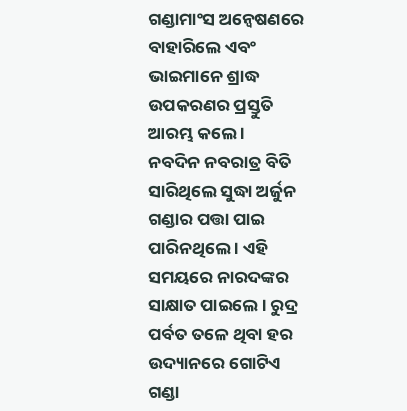ଗଣ୍ଡାମାଂସ ଅନ୍ୱେଷଣରେ ବାହାରିଲେ ଏବଂ ଭାଇମାନେ ଶ୍ରାଦ୍ଧ ଉପକରଣର ପ୍ରସ୍ତୁତି ଆରମ୍ଭ କଲେ ।
ନବଦିନ ନବରାତ୍ର ବିତି ସାରିଥିଲେ ସୁଦ୍ଧା ଅର୍ଜୁନ ଗଣ୍ଡାର ପତ୍ତା ପାଇ ପାରିନଥିଲେ । ଏହି ସମୟରେ ନାରଦଙ୍କର ସାକ୍ଷାତ ପାଇଲେ । ରୁଦ୍ର ପର୍ବତ ତଳେ ଥିବା ହର ଉଦ୍ୟାନରେ ଗୋଟିଏ ଗଣ୍ଡା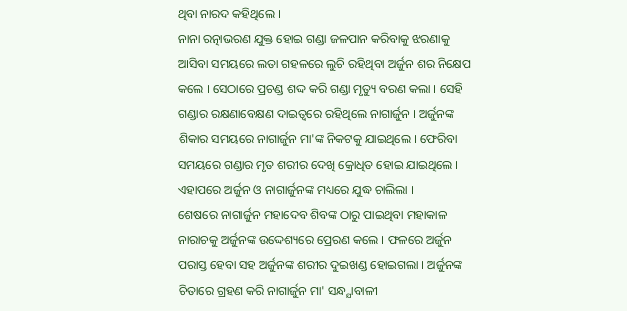ଥିବା ନାରଦ କହିଥିଲେ ।
ନାନା ରତ୍ନାଭରଣ ଯୁକ୍ତ ହୋଇ ଗଣ୍ଡା ଜଳପାନ କରିବାକୁ ଝରଣାକୁ ଆସିବା ସମୟରେ ଲତା ଗହଳରେ ଲୁଚି ରହିଥିବା ଅର୍ଜୁନ ଶର ନିକ୍ଷେପ କଲେ । ସେଠାରେ ପ୍ରଚଣ୍ଡ ଶଦ୍ଦ କରି ଗଣ୍ଡା ମୃତ୍ୟୁ ବରଣ କଲା । ସେହି ଗଣ୍ଡାର ରକ୍ଷଣାବେକ୍ଷଣ ଦାଇତ୍ୱରେ ରହିଥିଲେ ନାଗାର୍ଜୁନ । ଅର୍ଜୁନଙ୍କ ଶିକାର ସମୟରେ ନାଗାର୍ଜୁନ ମା'ଙ୍କ ନିକଟକୁ ଯାଇଥିଲେ । ଫେରିବା ସମୟରେ ଗଣ୍ଡାର ମୃତ ଶରୀର ଦେଖି କ୍ରୋଧିତ ହୋଇ ଯାଇଥିଲେ । ଏହାପରେ ଅର୍ଜୁନ ଓ ନାଗାର୍ଜୁନଙ୍କ ମଧ୍ୟରେ ଯୁଦ୍ଧ ଚାଲିଲା ।
ଶେଷରେ ନାଗାର୍ଜୁନ ମହାଦେବ ଶିବଙ୍କ ଠାରୁ ପାଇଥିବା ମହାକାଳ ନାରାଚକୁ ଅର୍ଜୁନଙ୍କ ଉଦ୍ଦେଶ୍ୟରେ ପ୍ରେରଣ କଲେ । ଫଳରେ ଅର୍ଜୁନ ପରାସ୍ତ ହେବା ସହ ଅର୍ଜୁନଙ୍କ ଶରୀର ଦୁଇଖଣ୍ଡ ହୋଇଗଲା । ଅର୍ଜୁନଙ୍କ ଚିତାରେ ଗ୍ରହଣ କରି ନାଗାର୍ଜୁନ ମା' ସନ୍ଧ୍ଯାବାଳୀ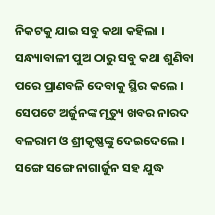ନିକଟକୁ ଯାଇ ସବୁ କଥା କହିଲା । ସନ୍ଧ୍ୟାବାଳୀ ପୁଅ ଠାରୁ ସବୁ କଥା ଶୁଣିବା ପରେ ପ୍ରାଣବଳି ଦେବାକୁ ସ୍ଥିର କଲେ । ସେପଟେ ଅର୍ଜୁନଙ୍କ ମୃତ୍ୟୁ ଖବର ନାରଦ ବଳରାମ ଓ ଶ୍ରୀକୃଷ୍ଣଙ୍କୁ ଦେଇଦେଲେ ।
ସଙ୍ଗେ ସଙ୍ଗେ ନାଗାର୍ଜୁନ ସହ ଯୁଦ୍ଧ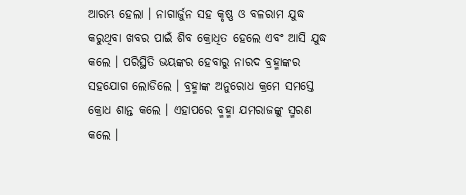ଆରମ୍ଭ ହେଲା । ନାଗାର୍ଜୁନ ସହ କୃଷ୍ଣ ଓ ବଳରାମ ଯୁଦ୍ଧ କରୁଥିବା ଖବର ପାଇଁ ଶିବ କ୍ରୋଧିତ ହେଲେ ଏବଂ ଆସି ଯୁଦ୍ଧ କଲେ । ପରିସ୍ଥିତି ଭୟଙ୍କର ହେବାରୁ ନାରଦ ବ୍ରହ୍ମାଙ୍କର ସହଯୋଗ ଲୋଡିଲେ । ବ୍ରହ୍ମାଙ୍କ ଅନୁରୋଧ କ୍ରମେ ସମସ୍ତେ କ୍ରୋଧ ଶାନ୍ତ କଲେ । ଏହାପରେ ବ୍ମହ୍ମା ଯମରାଜଙ୍କୁ ସ୍ମରଣ କଲେ ।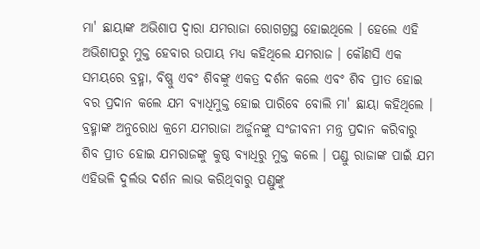ମା' ଛାୟାଙ୍କ ଅଭିଶାପ ଦ୍ୱାରା ଯମରାଜା ରୋଗଗ୍ରସ୍ଥ ହୋଇଥିଲେ । ହେଲେ ଏହି ଅଭିଶାପରୁ ମୁକ୍ତ ହେବାର ଉପାୟ ମଧ୍ୟ କହିଥିଲେ ଯମରାଜ । କୌଣସି ଏକ ସମୟରେ ବ୍ରହ୍ମା, ବିଷ୍ଣୁ ଏବଂ ଶିବଙ୍କୁ ଏକତ୍ର ଦର୍ଶନ କଲେ ଏବଂ ଶିବ ପ୍ରୀତ ହୋଇ ବର ପ୍ରଦାନ କଲେ ଯମ ବ୍ୟାଧିମୁକ୍ତ ହୋଇ ପାରିବେ ବୋଲି ମା' ଛାୟା କହିଥିଲେ । ବ୍ରହ୍ମାଙ୍କ ଅନୁରୋଧ କ୍ରମେ ଯମରାଜା ଅର୍ଜୁନଙ୍କୁ ସଂଜୀବନୀ ମନ୍ତ୍ର ପ୍ରଦାନ କରିବାରୁ ଶିବ ପ୍ରୀତ ହୋଇ ଯମରାଜଙ୍କୁ କୁଷ୍ଠ ବ୍ୟାଧିରୁ ମୁକ୍ତ କଲେ । ପଣ୍ଡୁ ରାଜାଙ୍କ ପାଇଁ ଯମ ଏହିଭଳି ଦୁର୍ଲଭ ଦର୍ଶନ ଲାଭ କରିଥିବାରୁ ପଣ୍ଡୁଙ୍କୁ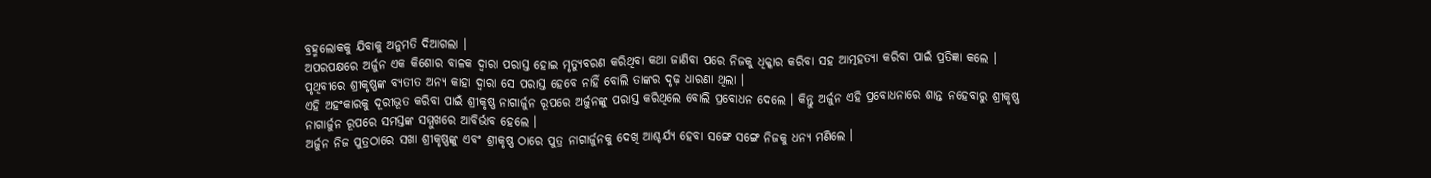ବ୍ରହ୍ମଲୋକକୁ ଯିବାକୁ ଅନୁମତି ଦିଆଗଲା ।
ଅପରପକ୍ଷରେ ଅର୍ଜୁନ ଏକ କିଶୋର ବାଳକ ଦ୍ୱାରା ପରାସ୍ତ ହୋଇ ମୃତ୍ୟୁବରଣ କରିଥିବା କଥା ଜାଣିବା ପରେ ନିଜକୁ ଧିକ୍କାର କରିବା ସହ ଆତ୍ମହତ୍ୟା କରିବା ପାଇଁ ପ୍ରତିଜ୍ଞା କଲେ । ପୃଥିବୀରେ ଶ୍ରୀକୃଷ୍ଣଙ୍କ ବ୍ୟତୀତ ଅନ୍ୟ କାହା ଦ୍ୱାରା ସେ ପରାସ୍ତ ହେବେ ନାହିଁ ବୋଲି ତାଙ୍କର ଦୃଢ଼ ଧାରଣା ଥିଲା ।
ଏହି ଅହଂକାରକୁ ଦୂରୀଭୂତ କରିବା ପାଇଁ ଶ୍ରୀକୃଷ୍ଣ ନାଗାର୍ଜୁନ ରୂପରେ ଅର୍ଜୁନଙ୍କୁ ପରାସ୍ତ କରିଥିଲେ ବୋଲି ପ୍ରବୋଧନ ଦେଲେ । କିନ୍ତୁ ଅର୍ଜୁନ ଏହି ପ୍ରବୋଧନାରେ ଶାନ୍ତ ନହେବାରୁ ଶ୍ରୀକୃଷ୍ଣ ନାଗାର୍ଜୁନ ରୂପରେ ସମସ୍ତଙ୍କ ସମ୍ମୁଖରେ ଆବିର୍ଭାବ ହେଲେ ।
ଅର୍ଜୁନ ନିଜ ପୁତ୍ରଠାରେ ସଖା ଶ୍ରୀକୃଷ୍ଣଙ୍କୁ ଏବଂ ଶ୍ରୀକୃଷ୍ଣ ଠାରେ ପୁତ୍ର ନାଗାର୍ଜୁନକୁ ଦେଖି ଆଶ୍ଚର୍ଯ୍ୟ ହେବା ସଙ୍ଗେ ସଙ୍ଗେ ନିଜକୁ ଧନ୍ୟ ମଣିଲେ ।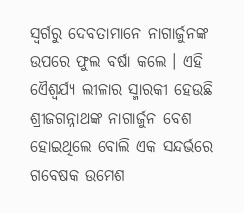ସ୍ୱର୍ଗରୁ ଦେବତାମାନେ ନାଗାର୍ଜୁନଙ୍କ ଉପରେ ଫୁଲ ବର୍ଷା କଲେ । ଏହି ଏୈଶ୍ୱର୍ଯ୍ୟ ଲୀଳାର ସ୍ମାରକୀ ହେଉଛି ଶ୍ରୀଜଗନ୍ନାଥଙ୍କ ନାଗାର୍ଜୁନ ବେଶ ହୋଇଥିଲେ ବୋଲି ଏକ ସନ୍ଦର୍ଭରେ ଗବେଷକ ଉମେଶ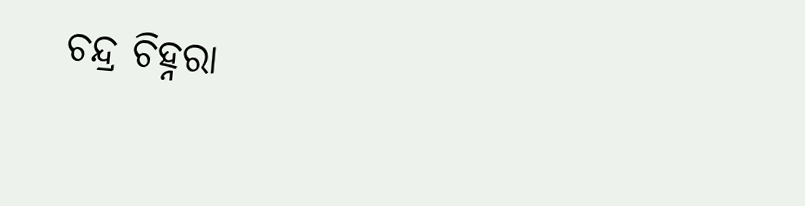ଚନ୍ଦ୍ର ଚିହ୍ନରା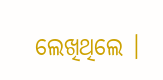ଲେଖିଥିଲେ ।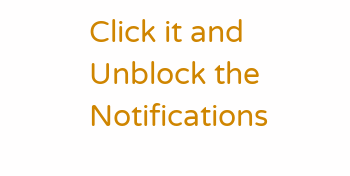Click it and Unblock the Notifications